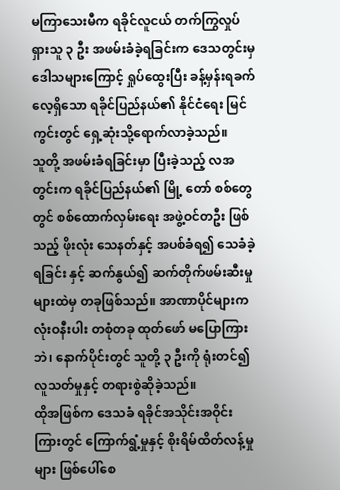မကြာသေးမီက ရခိုင်လူငယ် တက်ကြွလှုပ်ရှားသူ ၃ ဦး အဖမ်းခံခဲ့ရခြင်းက ဒေသတွင်းမှ ဒေါသများကြောင့် ရှုပ်ထွေးပြီး ခန့်မှန်းရခက်လေ့ရှိသော ရခိုင်ပြည်နယ်၏ နိုင်ငံရေး မြင်ကွင်းတွင် ရှေ့ဆုံးသို့ရောက်လာခဲ့သည်။
သူတို့ အဖမ်းခံရခြင်းမှာ ပြီးခဲ့သည့် လအတွင်းက ရခိုင်ပြည်နယ်၏ မြို့ တော် စစ်တွေတွင် စစ်ထောက်လှမ်းရေး အဖွဲ့ဝင်တဦး ဖြစ်သည့် ဖိုးလုံး သေနတ်နှင့် အပစ်ခံရ၍ သေခံခဲ့ရခြင်း နှင့် ဆက်နွယ်၍ ဆက်တိုက်ဖမ်းဆီးမှုများထဲမှ တခုဖြစ်သည်။ အာဏာပိုင်များက လုံးဝနီးပါး တစုံတခု ထုတ်ဖော် မပြောကြားဘဲ၊ နောက်ပိုင်းတွင် သူတို့ ၃ ဦးကို ရုံးတင်၍ လူသတ်မှုနှင့် တရားစွဲဆိုခဲ့သည်။
ထိုအဖြစ်က ဒေသခံ ရခိုင်အသိုင်းအဝိုင်းကြားတွင် ကြောက်ရွံ့မှုနှင့် စိုးရိမ်ထိတ်လန့်မှုများ ဖြစ်ပေါ်စေ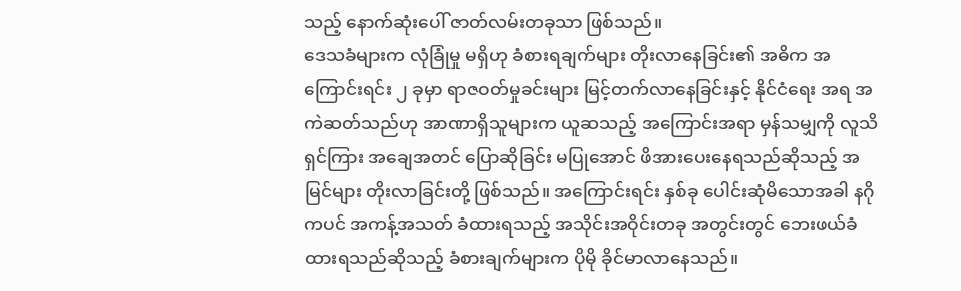သည့် နောက်ဆုံးပေါ် ဇာတ်လမ်းတခုသာ ဖြစ်သည်။
ဒေသခံများက လုံခြုံမှု မရှိဟု ခံစားရချက်များ တိုးလာနေခြင်း၏ အဓိက အကြောင်းရင်း ၂ ခုမှာ ရာဇဝတ်မှုခင်းများ မြင့်တက်လာနေခြင်းနှင့် နိုင်ငံရေး အရ အကဲဆတ်သည်ဟု အာဏာရှိသူများက ယူဆသည့် အကြောင်းအရာ မှန်သမျှကို လူသိရှင်ကြား အချေအတင် ပြောဆိုခြင်း မပြုအောင် ဖိအားပေးနေရသည်ဆိုသည့် အမြင်များ တိုးလာခြင်းတို့ ဖြစ်သည်။ အကြောင်းရင်း နှစ်ခု ပေါင်းဆုံမိသောအခါ နဂိုကပင် အကန့်အသတ် ခံထားရသည့် အသိုင်းအဝိုင်းတခု အတွင်းတွင် ဘေးဖယ်ခံထားရသည်ဆိုသည့် ခံစားချက်များက ပိုမို ခိုင်မာလာနေသည်။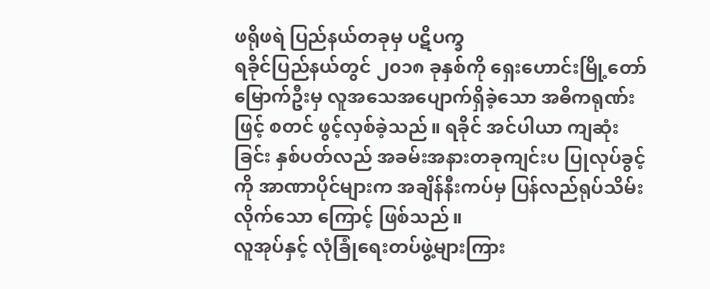ဖရိုဖရဲ ပြည်နယ်တခုမှ ပဋိပက္ခ
ရခိုင်ပြည်နယ်တွင် ၂၀၁၈ ခုနှစ်ကို ရှေးဟောင်းမြို့တော် မြောက်ဦးမှ လူအသေအပျောက်ရှိခဲ့သော အဓိကရုဏ်းဖြင့် စတင် ဖွင့်လှစ်ခဲ့သည်။ ရခိုင် အင်ပါယာ ကျဆုံးခြင်း နှစ်ပတ်လည် အခမ်းအနားတခုကျင်းပ ပြုလုပ်ခွင့်ကို အာဏာပိုင်များက အချိန်နီးကပ်မှ ပြန်လည်ရုပ်သိမ်းလိုက်သော ကြောင့် ဖြစ်သည်။
လူအုပ်နှင့် လုံခြုံရေးတပ်ဖွဲ့များကြား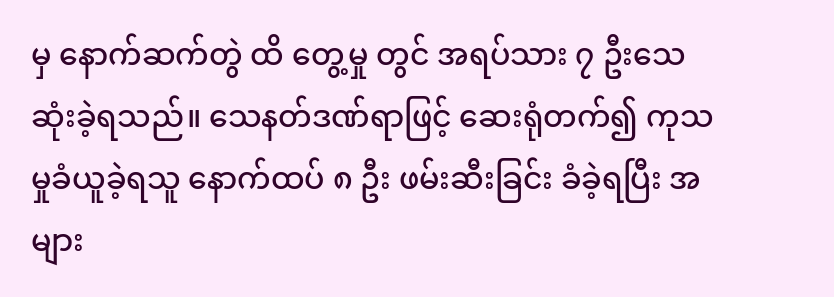မှ နောက်ဆက်တွဲ ထိ တွေ့မှု တွင် အရပ်သား ၇ ဦးသေဆုံးခဲ့ရသည်။ သေနတ်ဒဏ်ရာဖြင့် ဆေးရုံတက်၍ ကုသမှုခံယူခဲ့ရသူ နောက်ထပ် ၈ ဦး ဖမ်းဆီးခြင်း ခံခဲ့ရပြီး အများ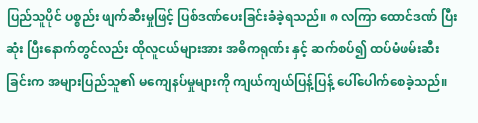ပြည်သူပိုင် ပစ္စည်း ဖျက်ဆီးမှုဖြင့် ပြစ်ဒဏ်ပေးခြင်းခံခဲ့ရသည်။ ၈ လကြာ ထောင်ဒဏ် ပြီးဆုံး ပြီးနောက်တွင်လည်း ထိုလူငယ်များအား အဓိကရုဏ်း နှင့် ဆက်စပ်၍ ထပ်မံဖမ်းဆီးခြင်းက အများပြည်သူ၏ မကျေနပ်မှုများကို ကျယ်ကျယ်ပြန့်ပြန့် ပေါ်ပေါက်စေခဲ့သည်။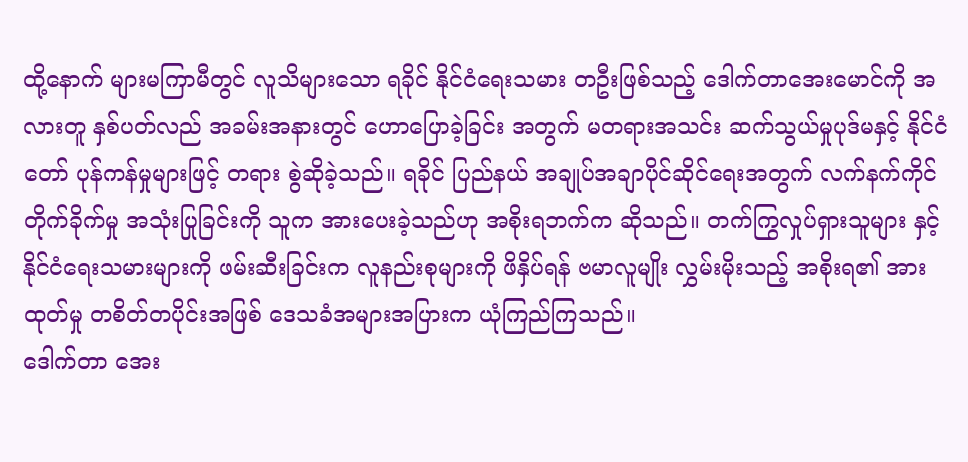ထို့နောက် များမကြာမီတွင် လူသိများသော ရခိုင် နိုင်ငံရေးသမား တဦးဖြစ်သည့် ဒေါက်တာအေးမောင်ကို အလားတူ နှစ်ပတ်လည် အခမ်းအနားတွင် ဟောပြောခဲ့ခြင်း အတွက် မတရားအသင်း ဆက်သွယ်မှုပုဒ်မနှင့် နိုင်ငံတော် ပုန်ကန်မှုများဖြင့် တရား စွဲဆိုခဲ့သည်။ ရခိုင် ပြည်နယ် အချုပ်အချာပိုင်ဆိုင်ရေးအတွက် လက်နက်ကိုင်တိုက်ခိုက်မှု အသုံးပြုခြင်းကို သူက အားပေးခဲ့သည်ဟု အစိုးရဘက်က ဆိုသည်။ တက်ကြွလှုပ်ရှားသူများ နှင့် နိုင်ငံရေးသမားများကို ဖမ်းဆီးခြင်းက လူနည်းစုများကို ဖိနှိပ်ရန် ဗမာလူမျိုး လွှမ်းမိုးသည့် အစိုးရ၏ အားထုတ်မှု တစိတ်တပိုင်းအဖြစ် ဒေသခံအများအပြားက ယုံကြည်ကြသည်။
ဒေါက်တာ အေး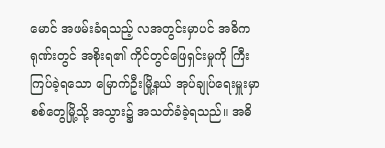မောင် အဖမ်းခံရသည့် လအတွင်းမှာပင် အဓိကရုဏ်းတွင် အစိုးရ၏ ကိုင်တွင်ဖြေရှင်းမှုကို ကြီးကြပ်ခဲ့ရသော မြောက်ဦးမြို့နယ် အုပ်ချုပ်ရေးမှူးမှာ စစ်တွေမြို့သို့ အသွား၌ အသတ်ခံခဲ့ရသည်။ အဓိ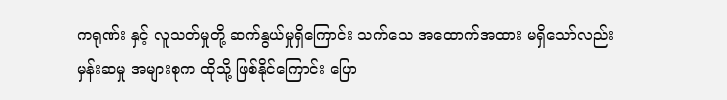ကရုဏ်း နှင့် လူသတ်မှုတို့ ဆက်နွယ်မှုရှိကြောင်း သက်သေ အထောက်အထား မရှိသော်လည်း မှန်းဆမှု အများစုက ထိုသို့ ဖြစ်နိုင်ကြောင်း ပြော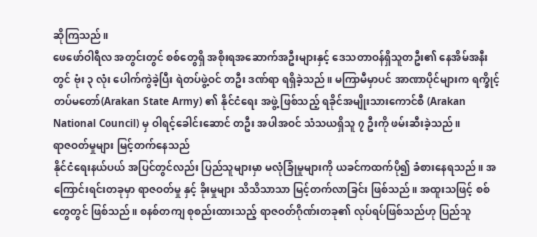ဆိုကြသည်။
ဖေဖော်ဝါရီလ အတွင်းတွင် စစ်တွေရှိ အစိုးရအဆောက်အဦးများနှင့် ဒေသတာဝန်ရှိသူတဦး၏ နေအိမ်အနီးတွင် ဗုံး ၃ လုံး ပေါက်ကွဲခဲ့ပြီး ရဲတပ်ဖွဲ့ဝင် တဦး ဒဏ်ရာ ရရှိခဲ့သည်။ မကြာမီမှာပင် အာဏာပိုင်များက ရက္ခိုင့်တပ်မတော်(Arakan State Army) ၏ နိုင်ငံရေး အဖွဲ့ ဖြစ်သည့် ရခိုင်အမျိုးသားကောင်စီ (Arakan National Council) မှ ဝါရင့်ခေါင်းဆောင် တဦး အပါအဝင် သံသယရှိသူ ၇ ဦးကို ဖမ်းဆီးခဲ့သည်။
ရာဇဝတ်မှုများ မြင့်တက်နေသည်
နိုင်ငံရေးနယ်ပယ် အပြင်တွင်လည်း ပြည်သူများမှာ မလုံခြုံမှုများကို ယခင်ကထက်ပို၍ ခံစားနေရသည်။ အကြောင်းရင်းတခုမှာ ရာဇဝတ်မှု နှင့် ခိုးမှုများ သိသိသာသာ မြင့်တက်လာခြင်း ဖြစ်သည်။ အထူးသဖြင့် စစ်တွေတွင် ဖြစ်သည်။ စနစ်တကျ စုစည်းထားသည့် ရာဇဝတ်ဂိုဏ်းတခု၏ လုပ်ရပ်ဖြစ်သည်ဟု ပြည်သူ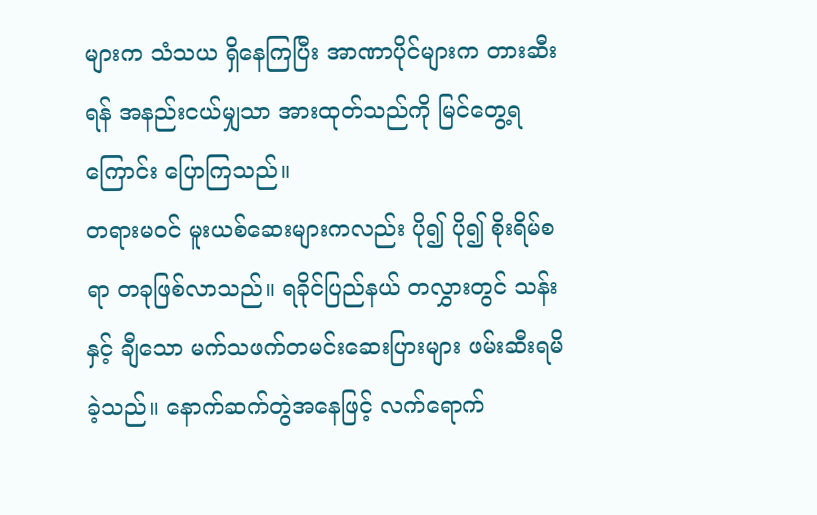များက သံသယ ရှိနေကြပြီး အာဏာပိုင်များက တားဆီးရန် အနည်းငယ်မျှသာ အားထုတ်သည်ကို မြင်တွေ့ရကြောင်း ပြောကြသည်။
တရားမဝင် မူးယစ်ဆေးများကလည်း ပို၍ ပို၍ စိုးရိမ်စရာ တခုဖြစ်လာသည်။ ရခိုင်ပြည်နယ် တလွှားတွင် သန်းနှင့် ချီသော မက်သဖက်တမင်းဆေးပြားများ ဖမ်းဆီးရမိခဲ့သည်။ နောက်ဆက်တွဲအနေဖြင့် လက်ရောက်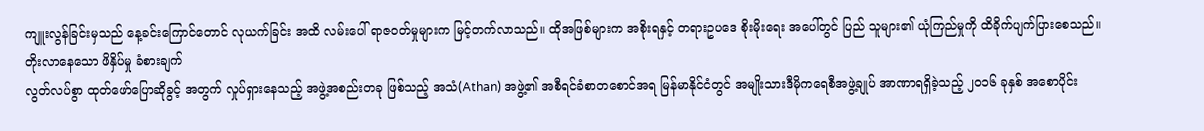ကျူးလွန်ခြင်းမှသည် နေ့ခင်းကြောင်တောင် လုယက်ခြင်း အထိ လမ်းပေါ် ရာဇဝတ်မှုများက မြင့်တက်လာသည်။ ထိုအဖြစ်များက အစိုးရနှင့် တရားဥပဒေ စိုးမိုးရေး အပေါ်တွင် ပြည် သူများ၏ ယုံကြည်မှုကို ထိခိုက်ပျက်ပြားစေသည်။
တိုးလာနေသော ဖိနှိပ်မှု ခံစားချက်
လွတ်လပ်စွာ ထုတ်ဖော်ပြောဆိုခွင့် အတွက် လှုပ်ရှားနေသည့် အဖွဲ့အစည်းတခု ဖြစ်သည့် အသံ(Athan) အဖွဲ့၏ အစီရင်ခံစာတစောင်အရ မြန်မာနိုင်ငံတွင် အမျိုးသားဒီမိုကရေစီအဖွဲ့ချုပ် အာဏာရရှိခဲ့သည့် ၂၀၁၆ ခုနှစ် အစောပိုင်း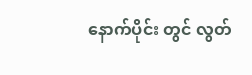နောက်ပိုင်း တွင် လွတ်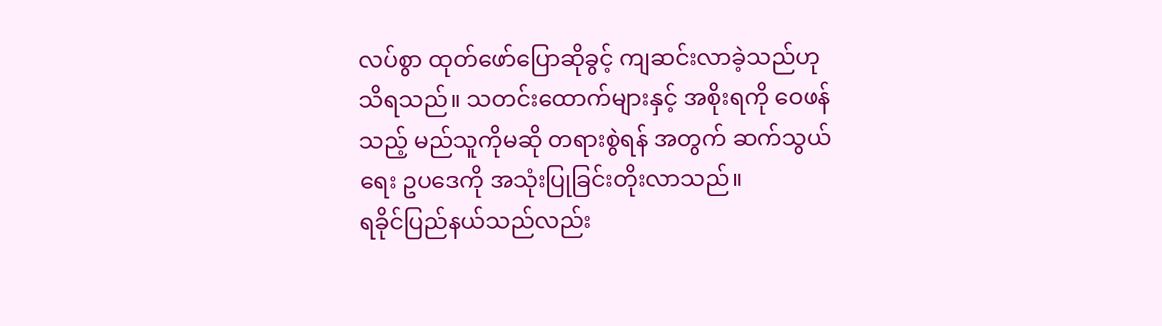လပ်စွာ ထုတ်ဖော်ပြောဆိုခွင့် ကျဆင်းလာခဲ့သည်ဟု သိရသည်။ သတင်းထောက်များနှင့် အစိုးရကို ဝေဖန်သည့် မည်သူကိုမဆို တရားစွဲရန် အတွက် ဆက်သွယ်ရေး ဥပဒေကို အသုံးပြုခြင်းတိုးလာသည်။
ရခိုင်ပြည်နယ်သည်လည်း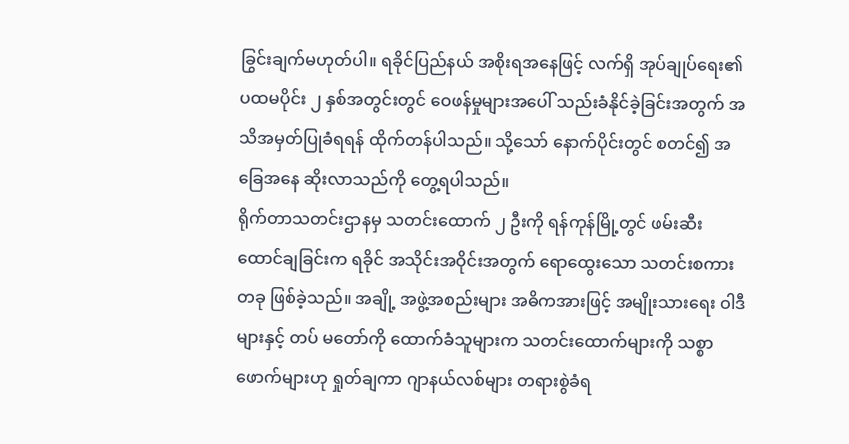ခြွင်းချက်မဟုတ်ပါ။ ရခိုင်ပြည်နယ် အစိုးရအနေဖြင့် လက်ရှိ အုပ်ချုပ်ရေး၏ ပထမပိုင်း ၂ နှစ်အတွင်းတွင် ဝေဖန်မှုများအပေါ် သည်းခံနိုင်ခဲ့ခြင်းအတွက် အသိအမှတ်ပြုခံရရန် ထိုက်တန်ပါသည်။ သို့သော် နောက်ပိုင်းတွင် စတင်၍ အခြေအနေ ဆိုးလာသည်ကို တွေ့ရပါသည်။
ရိုက်တာသတင်းဌာနမှ သတင်းထောက် ၂ ဦးကို ရန်ကုန်မြို့တွင် ဖမ်းဆီးထောင်ချခြင်းက ရခိုင် အသိုင်းအဝိုင်းအတွက် ရောထွေးသော သတင်းစကားတခု ဖြစ်ခဲ့သည်။ အချို့ အဖွဲ့အစည်းများ အဓိကအားဖြင့် အမျိုးသားရေး ဝါဒီများနှင့် တပ် မတော်ကို ထောက်ခံသူများက သတင်းထောက်များကို သစ္စာဖောက်များဟု ရှုတ်ချကာ ဂျာနယ်လစ်များ တရားစွဲခံရ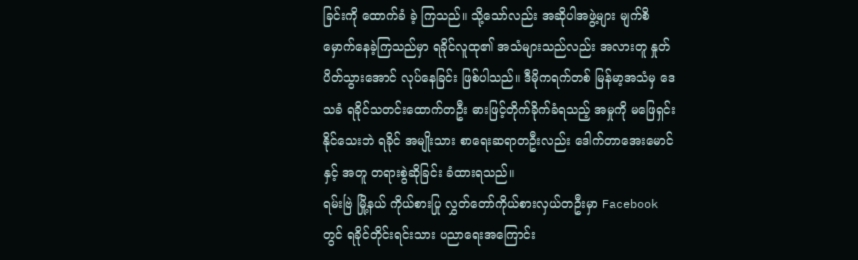ခြင်းကို ထောက်ခံ ခဲ့ ကြသည်။ သို့သော်လည်း အဆိုပါအဖွဲ့များ မျက်စိမှောက်နေခဲ့ကြသည်မှာ ရခိုင်လူထု၏ အသံများသည်လည်း အလားတူ နှုတ်ပိတ်သွားအောင် လုပ်နေခြင်း ဖြစ်ပါသည်။ ဒီမိုကရက်တစ် မြန်မာ့အသံမှ ဒေသခံ ရခိုင်သတင်းထောက်တဦး ဓားဖြင့်တိုက်ခိုက်ခံရသည့် အမှုကို မဖြေရှင်းနိုင်သေးဘဲ ရခိုင် အမျိုးသား စာရေးဆရာတဦးလည်း ဒေါက်တာအေးမောင်နှင့် အတူ တရားစွဲဆိုခြင်း ခံထားရသည်။
ရမ်းဗြဲ မြို့နယ် ကိုယ်စားပြု လွှတ်တော်ကိုယ်စားလှယ်တဦးမှာ Facebook တွင် ရခိုင်တိုင်းရင်းသား ပညာရေးအကြောင်း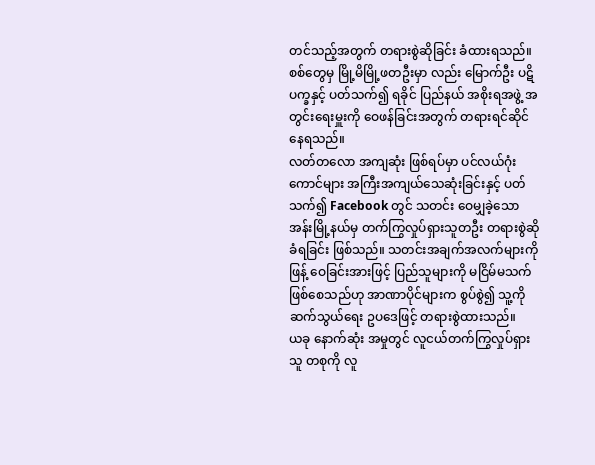တင်သည့်အတွက် တရားစွဲဆိုခြင်း ခံထားရသည်။ စစ်တွေမှ မြို့မိမြို့ဖတဦးမှာ လည်း မြောက်ဦး ပဋိပက္ခနှင့် ပတ်သက်၍ ရခိုင် ပြည်နယ် အစိုးရအဖွဲ့ အတွင်းရေးမှူးကို ဝေဖန်ခြင်းအတွက် တရားရင်ဆိုင်နေရသည်။
လတ်တလော အကျဆုံး ဖြစ်ရပ်မှာ ပင်လယ်ဂုံးကောင်များ အကြီးအကျယ်သေဆုံးခြင်းနှင့် ပတ်သက်၍ Facebook တွင် သတင်း ဝေမျှခဲ့သော အန်းမြို့နယ်မှ တက်ကြွလှုပ်ရှားသူတဦး တရားစွဲဆို ခံရခြင်း ဖြစ်သည်။ သတင်းအချက်အလက်များကို ဖြန့် ဝေခြင်းအားဖြင့် ပြည်သူများကို မငြိမ်မသက်ဖြစ်စေသည်ဟု အာဏာပိုင်များက စွပ်စွဲ၍ သူ့ကို ဆက်သွယ်ရေး ဥပဒေဖြင့် တရားစွဲထားသည်။
ယခု နောက်ဆုံး အမှုတွင် လူငယ်တက်ကြွလှုပ်ရှားသူ တစုကို လူ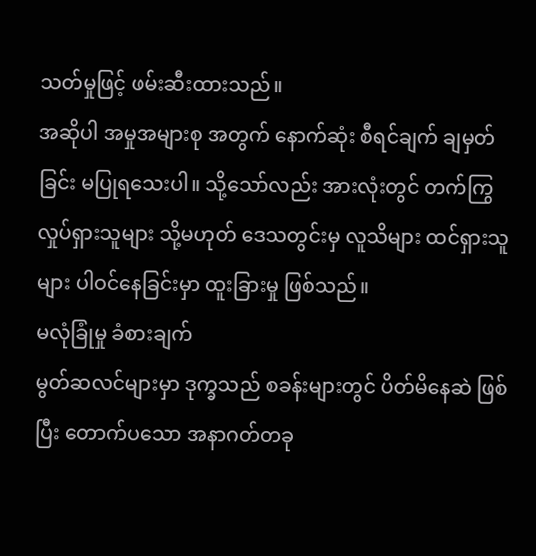သတ်မှုဖြင့် ဖမ်းဆီးထားသည်။
အဆိုပါ အမှုအများစု အတွက် နောက်ဆုံး စီရင်ချက် ချမှတ်ခြင်း မပြုရသေးပါ။ သို့သော်လည်း အားလုံးတွင် တက်ကြွလှုပ်ရှားသူများ သို့မဟုတ် ဒေသတွင်းမှ လူသိများ ထင်ရှားသူများ ပါဝင်နေခြင်းမှာ ထူးခြားမှု ဖြစ်သည်။
မလုံခြုံမှု ခံစားချက်
မွတ်ဆလင်များမှာ ဒုက္ခသည် စခန်းများတွင် ပိတ်မိနေဆဲ ဖြစ်ပြီး တောက်ပသော အနာဂတ်တခု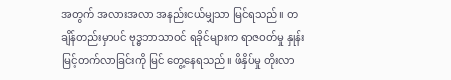အတွက် အလားအလာ အနည်းငယ်မျှသာ မြင်ရသည်။ တချိန်တည်းမှာပင် ဗုဒ္ဓဘာသာဝင် ရခိုင်များက ရာဇဝတ်မှု နှုန်းမြင့်တက်လာခြင်းကို မြင် တွေ့နေရသည်။ ဖိနှိပ်မှု တိုးလာ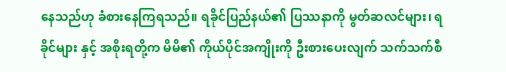နေသည်ဟု ခံစားနေကြရသည်။ ရခိုင်ပြည်နယ်၏ ပြဿနာကို မွတ်ဆလင်များ၊ ရခိုင်များ နှင့် အစိုးရတို့က မိမိ၏ ကိုယ်ပိုင်အကျိုးကို ဦးစားပေးလျက် သက်သက်စီ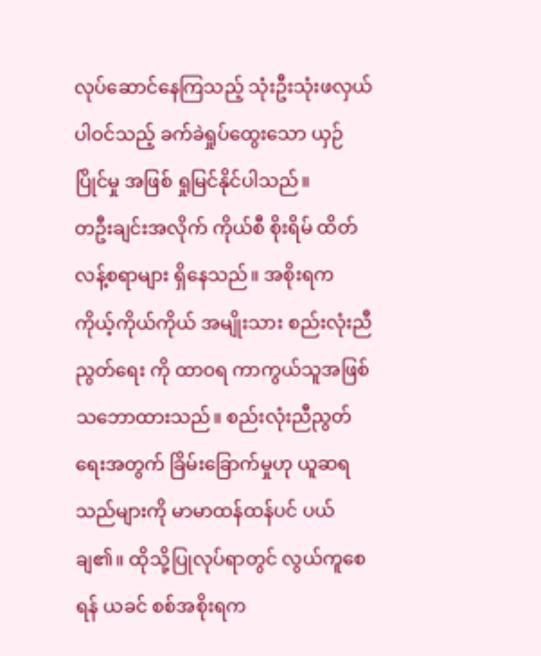လုပ်ဆောင်နေကြသည့် သုံးဦးသုံးဖလှယ် ပါဝင်သည့် ခက်ခဲရှုပ်ထွေးသော ယှဉ်ပြိုင်မှု အဖြစ် ရှုမြင်နိုင်ပါသည်။
တဦးချင်းအလိုက် ကိုယ်စီ စိုးရိမ် ထိတ်လန့်စရာများ ရှိနေသည်။ အစိုးရက ကိုယ့်ကိုယ်ကိုယ် အမျိုးသား စည်းလုံးညီညွတ်ရေး ကို ထာဝရ ကာကွယ်သူအဖြစ် သဘောထားသည်။ စည်းလုံးညီညွတ်ရေးအတွက် ခြိမ်းခြောက်မှုဟု ယူဆရသည်များကို မာမာထန်ထန်ပင် ပယ်ချ၏။ ထိုသို့ပြုလုပ်ရာတွင် လွယ်ကူစေရန် ယခင် စစ်အစိုးရက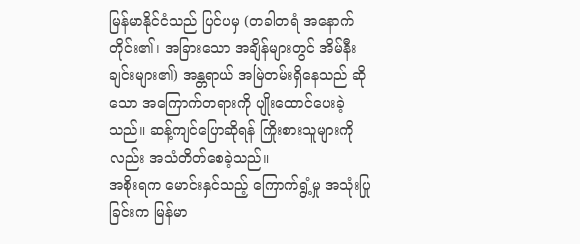မြန်မာနိုင်ငံသည် ပြင်ပမှ (တခါတရံ အနောက်တိုင်း၏၊ အခြားသော အချိန်များတွင် အိမ်နီးချင်းများ၏) အန္တရာယ် အမြဲတမ်းရှိနေသည် ဆိုသော အကြောက်တရားကို ပျိုးထောင်ပေးခဲ့သည်။ ဆန့်ကျင်ပြောဆိုရန် ကြိုးစားသူများကိုလည်း အသံတိတ်စေခဲ့သည်။
အစိုးရက မောင်းနှင်သည့် ကြောက်ရွံ့မှု အသုံးပြုခြင်းက မြန်မာ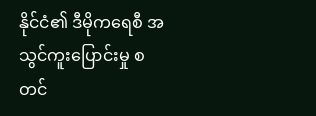နိုင်ငံ၏ ဒီမိုကရေစီ အသွင်ကူးပြောင်းမှု စတင်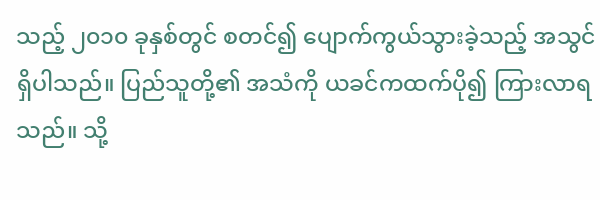သည့် ၂၀၁၀ ခုနှစ်တွင် စတင်၍ ပျောက်ကွယ်သွားခဲ့သည့် အသွင်ရှိပါသည်။ ပြည်သူတို့၏ အသံကို ယခင်ကထက်ပို၍ ကြားလာရသည်။ သို့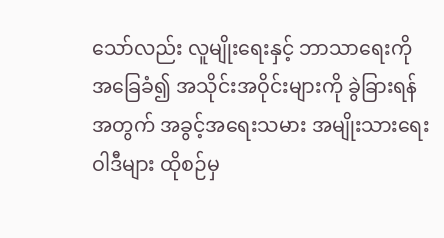သော်လည်း လူမျိုးရေးနှင့် ဘာသာရေးကို အခြေခံ၍ အသိုင်းအဝိုင်းများကို ခွဲခြားရန် အတွက် အခွင့်အရေးသမား အမျိုးသားရေး ဝါဒီများ ထိုစဉ်မှ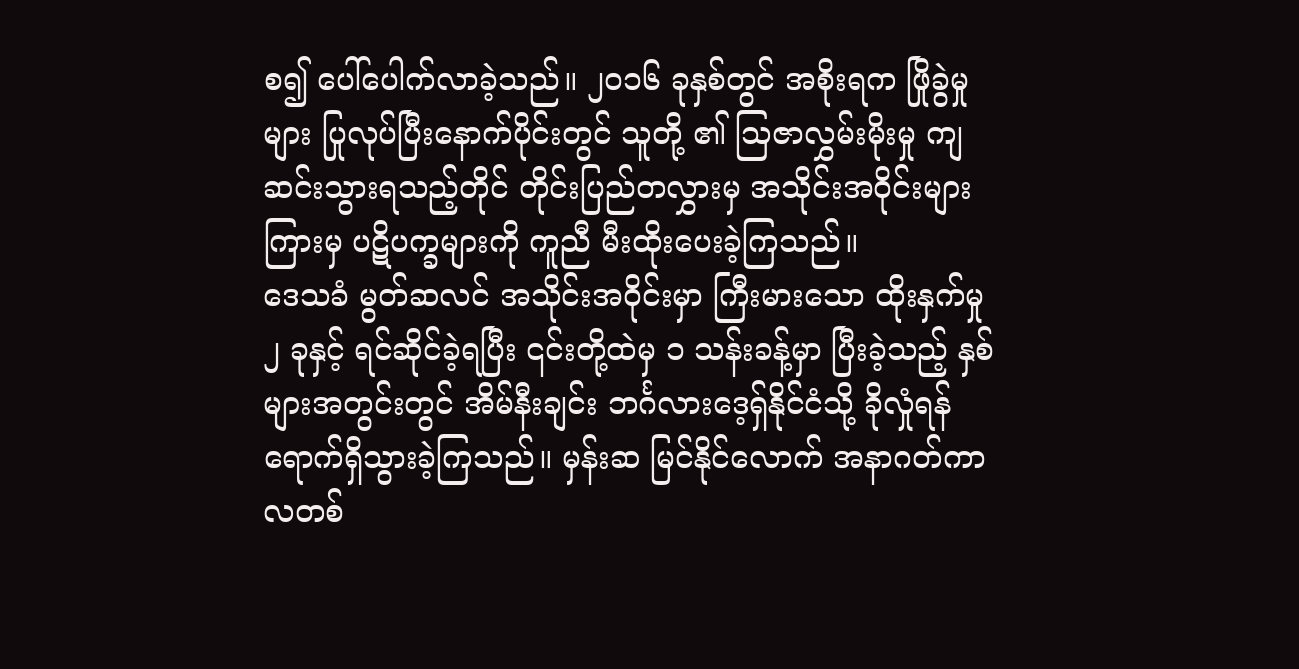စ၍ ပေါ်ပေါက်လာခဲ့သည်။ ၂၀၁၆ ခုနှစ်တွင် အစိုးရက ဖြိုခွဲမှုများ ပြုလုပ်ပြီးနောက်ပိုင်းတွင် သူတို့ ၏ သြဇာလွှမ်းမိုးမှု ကျဆင်းသွားရသည့်တိုင် တိုင်းပြည်တလွှားမှ အသိုင်းအဝိုင်းများကြားမှ ပဋိပက္ခများကို ကူညီ မီးထိုးပေးခဲ့ကြသည်။
ဒေသခံ မွတ်ဆလင် အသိုင်းအဝိုင်းမှာ ကြီးမားသော ထိုးနှက်မှု ၂ ခုနှင့် ရင်ဆိုင်ခဲ့ရပြီး ၎င်းတို့ထဲမှ ၁ သန်းခန့်မှာ ပြီးခဲ့သည့် နှစ်များအတွင်းတွင် အိမ်နီးချင်း ဘင်္ဂလားဒေ့ရှ်နိုင်ငံသို့ ခိုလှုံရန် ရောက်ရှိသွားခဲ့ကြသည်။ မှန်းဆ မြင်နိုင်လောက် အနာဂတ်ကာလတစ်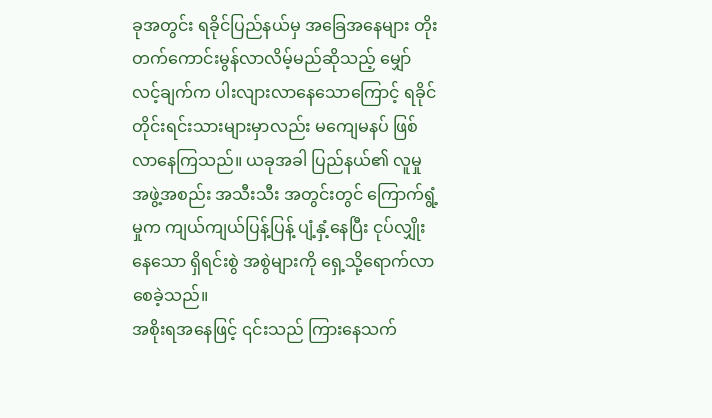ခုအတွင်း ရခိုင်ပြည်နယ်မှ အခြေအနေများ တိုးတက်ကောင်းမွန်လာလိမ့်မည်ဆိုသည့် မျှော်လင့်ချက်က ပါးလျားလာနေသောကြောင့် ရခိုင်တိုင်းရင်းသားများမှာလည်း မကျေမနပ် ဖြစ်လာနေကြသည်။ ယခုအခါ ပြည်နယ်၏ လူမှုအဖွဲ့အစည်း အသီးသီး အတွင်းတွင် ကြောက်ရွံ့မှုက ကျယ်ကျယ်ပြန့်ပြန့် ပျံ့နှံ့နေပြီး ငုပ်လျှိုးနေသော ရှိရင်းစွဲ အစွဲများကို ရှေ့သို့ရောက်လာစေခဲ့သည်။
အစိုးရအနေဖြင့် ၎င်းသည် ကြားနေသက်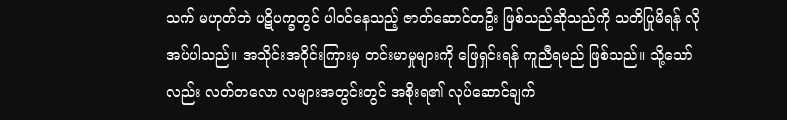သက် မဟုတ်ဘဲ ပဋိပက္ခတွင် ပါဝင်နေသည့် ဇာတ်ဆောင်တဦး ဖြစ်သည်ဆိုသည်ကို သတိပြုမိရန် လိုအပ်ပါသည်။ အသိုင်းအဝိုင်းကြားမှ တင်းမာမှုများကို ဖြေရှင်းရန် ကူညီရမည် ဖြစ်သည်။ သို့သော်လည်း လတ်တလော လများအတွင်းတွင် အစိုးရ၏ လုပ်ဆောင်ချက်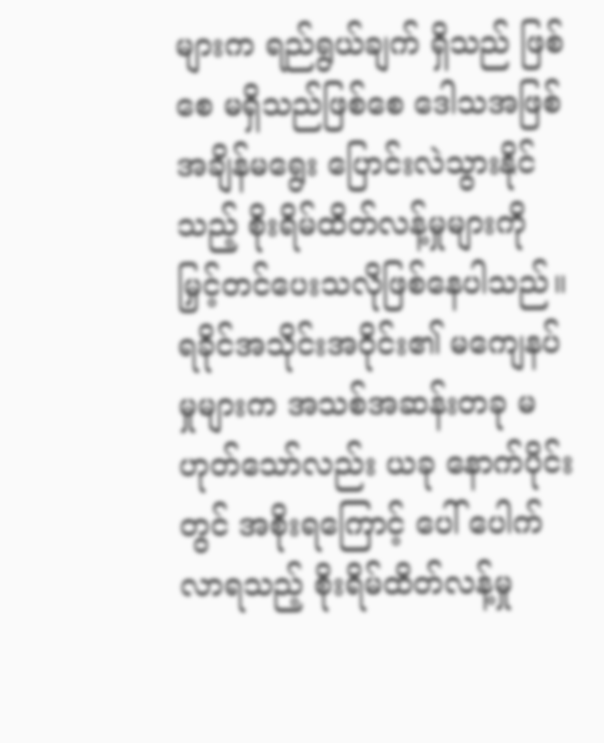များက ရည်ရွယ်ချက် ရှိသည် ဖြစ်စေ မရှိသည်ဖြစ်စေ ဒေါသအဖြစ် အချိန်မရွေး ပြောင်းလဲသွားနိုင်သည့် စိုးရိမ်ထိတ်လန့်မှုများကို မြှင့်တင်ပေးသလိုဖြစ်နေပါသည်။
ရခိုင်အသိုင်းအဝိုင်း၏ မကျေနပ်မှုများက အသစ်အဆန်းတခု မဟုတ်သော်လည်း ယခု နောက်ပိုင်းတွင် အစိုးရကြောင့် ပေါ် ပေါက်လာရသည့် စိုးရိမ်ထိတ်လန့်မှု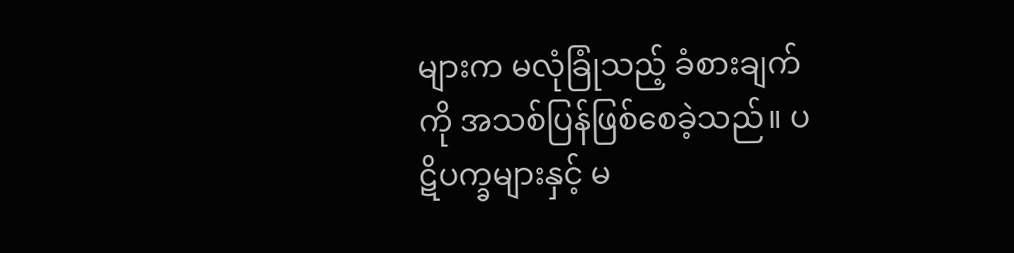များက မလုံခြုံသည့် ခံစားချက်ကို အသစ်ပြန်ဖြစ်စေခဲ့သည်။ ပဋိပက္ခများနှင့် မ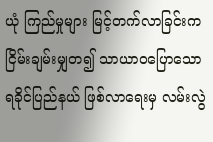ယုံ ကြည်မှုများ မြင့်တက်လာခြင်းက ငြိမ်းချမ်းမျှတ၍ သာယာဝပြောသော ရခိုင်ပြည်နယ် ဖြစ်လာရေးမှ လမ်းလွဲ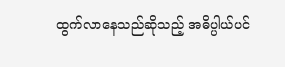ထွက်လာနေသည်ဆိုသည့် အဓိပ္ပါယ်ပင်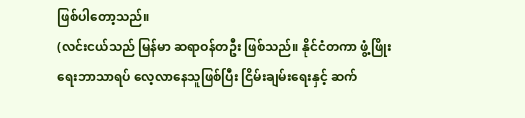ဖြစ်ပါတော့သည်။
(လင်းငယ်သည် မြန်မာ ဆရာဝန်တဦး ဖြစ်သည်။ နိုင်ငံတကာ ဖွံ့ဖြိုးရေးဘာသာရပ် လေ့လာနေသူဖြစ်ပြီး ငြိမ်းချမ်းရေးနှင့် ဆက်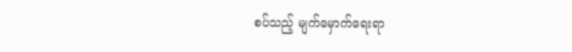စပ်သည့် မျက်မှောက်ရေးရာ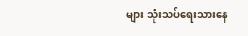များ သုံးသပ်ရေးသားနေ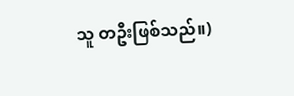သူ တဦးဖြစ်သည်။)